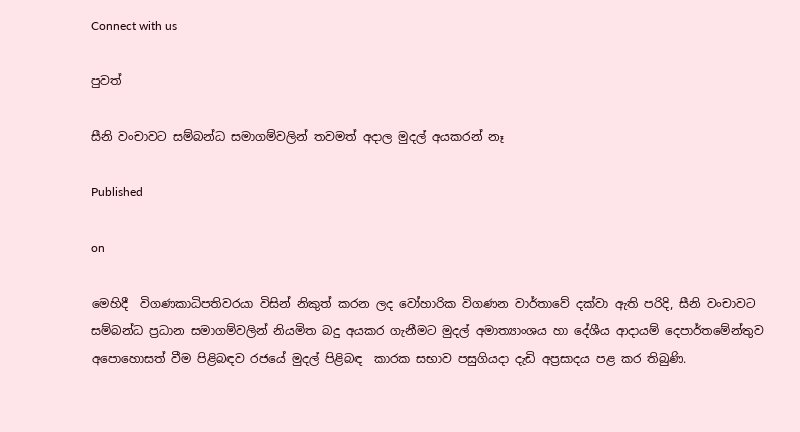Connect with us

පුවත්

සීනි වංචාවට සම්බන්ධ සමාගම්වලින් තවමත් අදාල මුදල් අයකරන් නෑ

Published

on

මෙහිදී  විගණකාධිපතිවරයා විසින් නිකුත් කරන ලද වෝහාරික විගණන වාර්තාවේ දක්වා ඇති පරිදි, සීනි වංචාවට සම්බන්ධ ප්‍රධාන සමාගම්වලින් නියමිත බදු අයකර ගැනීමට මුදල් අමාත්‍යාංශය හා දේශීය ආදායම් දෙපාර්තමේන්තුව අපොහොසත් වීම පිළිබඳව රජයේ මුදල් පිළිබඳ  කාරක සභාව පසුගියදා දැඩි අප්‍රසාදය පළ කර තිබුණි.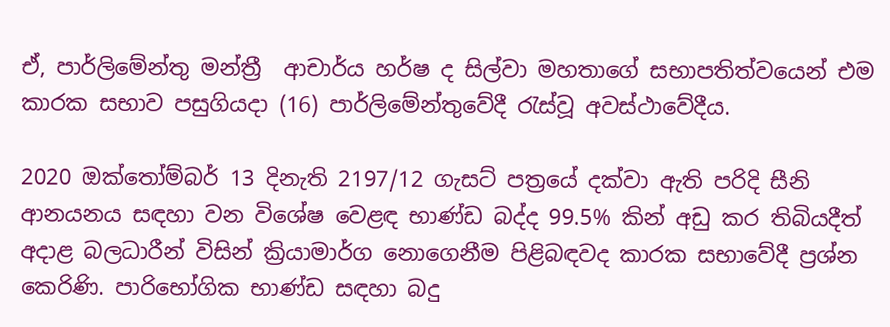ඒ, පාර්ලිමේන්තු මන්ත්‍රී  ආචාර්ය හර්ෂ ද සිල්වා මහතාගේ සභාපතිත්වයෙන් එම කාරක සභාව පසුගියදා (16) පාර්ලිමේන්තුවේදී රැස්වූ අවස්ථාවේදීය.

2020 ඔක්තෝම්බර් 13 දිනැති 2197/12 ගැසට් පත්‍රයේ දක්වා ඇති පරිදි සීනි ආනයනය සඳහා වන විශේෂ වෙළඳ භාණ්ඩ බද්ද 99.5% කින් අඩු කර තිබියදීත් අදාළ බලධාරීන් විසින් ක්‍රියාමාර්ග නොගෙනීම පිළිබඳවද කාරක සභාවේදී ප්‍රශ්න කෙරිණි. පාරිභෝගික භාණ්ඩ සඳහා බදු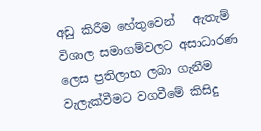අඩු කිරීම හේතුවෙන්   ඇතැම් විශාල සමාගම්වලට අසාධාරණ ලෙස ප්‍රතිලාභ ලබා ගැනීම වැලැක්වීමට වගවීමේ කිසිදු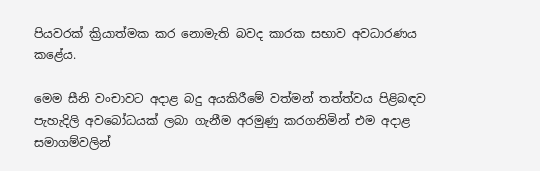පියවරක් ක්‍රියාත්මක කර නොමැති බවද කාරක සභාව අවධාරණය  කළේය.

මෙම සීනි වංචාවට අදාළ බදු අයකිරීමේ වත්මන් තත්ත්වය පිළිබඳව පැහැදිලි අවබෝධයක් ලබා ගැනීම අරමුණු කරගනිමින් එම අදාළ සමාගම්වලින්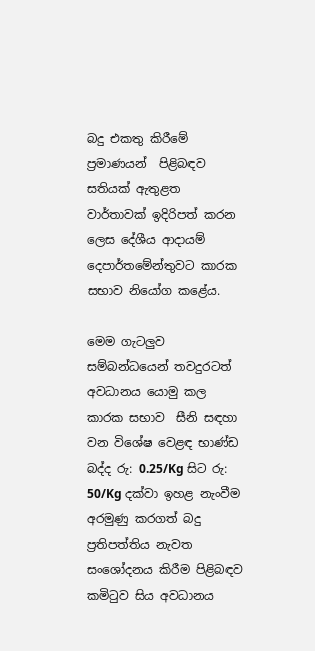බදු එකතු කිරීමේ ප්‍රමාණයන්  පිළිබඳව  සතියක් ඇතුළත  වාර්තාවක් ඉදිරිපත් කරන ලෙස දේශීය ආදායම් දෙපාර්තමේන්තුවට කාරක සභාව නියෝග කළේය.

මෙම ගැටලුව සම්බන්ධයෙන් තවදුරටත් අවධානය යොමු කල කාරක සභාව  සීනි සඳහා වන විශේෂ වෙළඳ භාණ්ඩ බද්ද රු: 0.25/Kg සිට රු: 50/Kg දක්වා ඉහළ නැංවීම අරමුණු කරගත් බදු ප්‍රතිපත්තිය නැවත සංශෝදනය කිරීම පිළිබඳව කමිටුව සිය අවධානය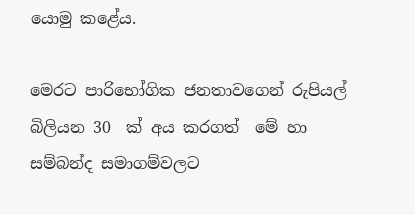යොමු කළේය.

මෙරට පාරිභෝගික ජනතාවගෙන් රුපියල් බිලියන 30  ක් අය කරගත්  මේ හා සම්බන්ද සමාගම්වලට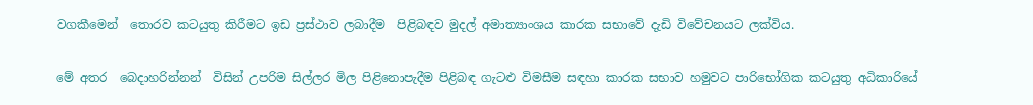වගකීමෙන්  තොරව කටයුතු කිරීමට ඉඩ ප්‍රස්ථාව ලබාදීම  පිළිබඳව මුදල් අමාත්‍යාංශය කාරක සභාවේ දැඩි විවේචනයට ලක්විය.

මේ අතර  බෙදාහරින්නන්  විසින් උපරිම සිල්ලර මිල පිළිනොපැදීම පිළිබඳ ගැටළු විමසීම සඳහා කාරක සභාව හමුවට පාරිභෝගික කටයුතු අධිකාරියේ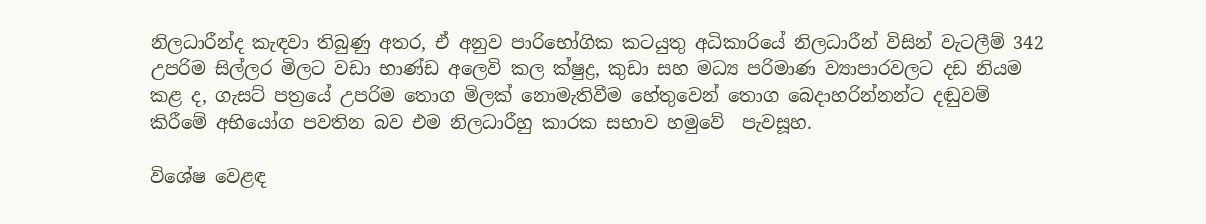නිලධාරීන්ද කැඳවා තිබුණු අතර, ඒ අනුව පාරිභෝගික කටයුතු අධිකාරියේ නිලධාරීන් විසින් වැටලීම් 342 උපරිම සිල්ලර මිලට වඩා භාණ්ඩ අලෙවි කල ක්ෂුද්‍ර, කුඩා සහ මධ්‍ය පරිමාණ ව්‍යාපාරවලට දඩ නියම කළ ද, ගැසට් පත්‍රයේ උපරිම තොග මිලක් නොමැතිවීම හේතුවෙන් තොග බෙදාහරින්නන්ට දඬුවම් කිරීමේ අභියෝග පවතින බව එම නිලධාරීහු කාරක සභාව හමුවේ  පැවසූහ.

විශේෂ වෙළඳ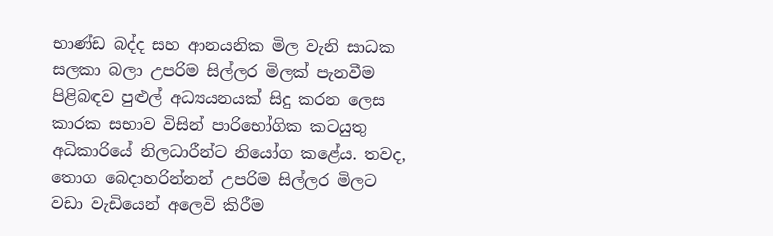භාණ්ඩ බද්ද සහ ආනයනික මිල වැනි සාධක සලකා බලා උපරිම සිල්ලර මිලක් පැනවීම පිළිබඳව පුළුල් අධ්‍යයනයක් සිදු කරන ලෙස කාරක සභාව විසින් පාරිභෝගික කටයුතු අධිකාරියේ නිලධාරීන්ට නියෝග කළේය. තවද, තොග බෙදාහරින්නන් උපරිම සිල්ලර මිලට වඩා වැඩියෙන් අලෙවි කිරීම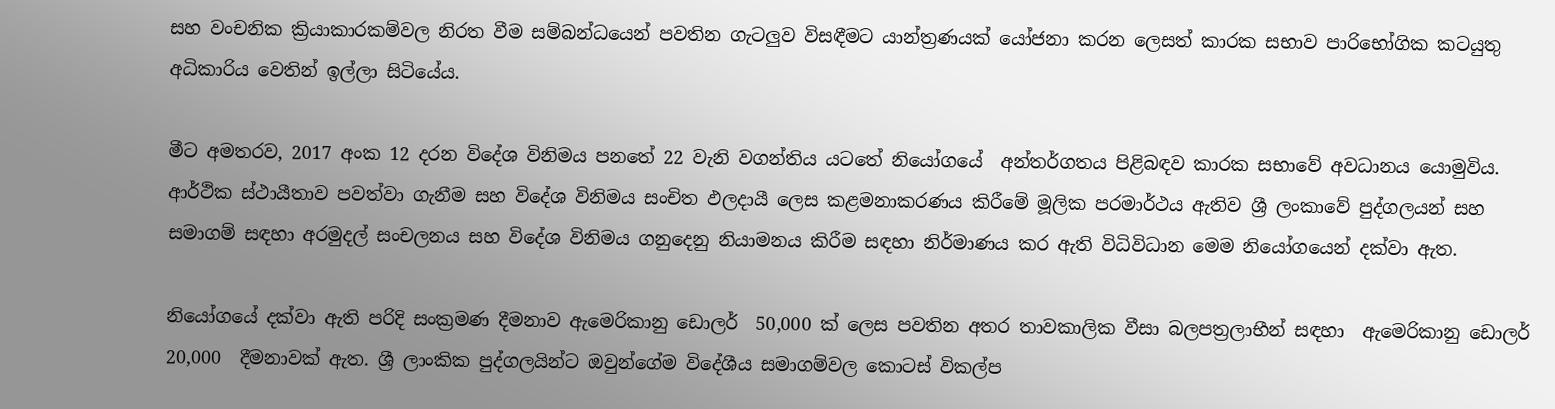සහ වංචනික ක්‍රියාකාරකම්වල නිරත වීම සම්බන්ධයෙන් පවතින ගැටලුව විසඳීමට යාන්ත්‍රණයක් යෝජනා කරන ලෙසත් කාරක සභාව පාරිභෝගික කටයුතු අධිකාරිය වෙතින් ඉල්ලා සිටියේය.

මීට අමතරව, 2017 අංක 12 දරන විදේශ විනිමය පනතේ 22 වැනි වගන්තිය යටතේ නියෝගයේ  අන්තර්ගතය පිළිබඳව කාරක සභාවේ අවධානය යොමුවිය. ආර්ථික ස්ථායීතාව පවත්වා ගැනීම සහ විදේශ විනිමය සංචිත ඵලදායී ලෙස කළමනාකරණය කිරීමේ මූලික පරමාර්ථය ඇතිව ශ්‍රී ලංකාවේ පුද්ගලයන් සහ සමාගම් සඳහා අරමුදල් සංචලනය සහ විදේශ විනිමය ගනුදෙනු නියාමනය කිරීම සඳහා නිර්මාණය කර ඇති විධිවිධාන මෙම නියෝගයෙන් දක්වා ඇත.

නියෝගයේ දක්වා ඇති පරිදි සංක්‍රමණ දීමනාව ඇමෙරිකානු ඩොලර්  50,000 ක් ලෙස පවතින අතර තාවකාලික වීසා බලපත්‍රලාභීන් සඳහා  ඇමෙරිකානු ඩොලර් 20,000  දීමනාවක් ඇත. ශ්‍රී ලාංකික පුද්ගලයින්ට ඔවුන්ගේම විදේශීය සමාගම්වල කොටස් විකල්ප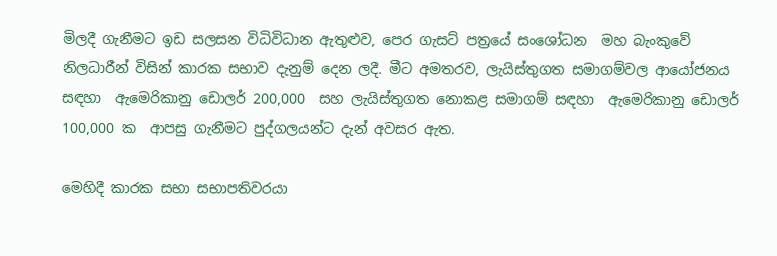මිලදී ගැනීමට ඉඩ සලසන විධිවිධාන ඇතුළුව, පෙර ගැසට් පත්‍රයේ සංශෝධන  මහ බැංකුවේ නිලධාරීන් විසින් කාරක සභාව දැනුම් දෙන ලදී. මීට අමතරව, ලැයිස්තුගත සමාගම්වල ආයෝජනය සඳහා  ඇමෙරිකානු ඩොලර් 200,000  සහ ලැයිස්තුගත නොකළ සමාගම් සඳහා  ඇමෙරිකානු ඩොලර් 100,000 ක  ආපසු ගැනීමට පුද්ගලයන්ට දැන් අවසර ඇත.

මෙහිදී කාරක සභා සභාපතිවරයා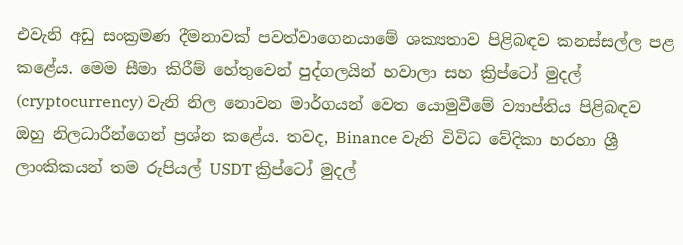එවැනි අඩු සංක්‍රමණ දීමනාවක් පවත්වාගෙනයාමේ ශක්‍යතාව පිළිබඳව කනස්සල්ල පළ කළේය. මෙම සීමා කිරීම් හේතුවෙන් පුද්ගලයින් හවාලා සහ ක්‍රිප්ටෝ මුදල්  (cryptocurrency) වැනි නිල නොවන මාර්ගයන් වෙත යොමුවීමේ ව්‍යාප්තිය පිළිබඳව ඔහු නිලධාරීන්ගෙන් ප්‍රශ්න කළේය. තවද, Binance වැනි විවිධ වේදිකා හරහා ශ්‍රී ලාංකිකයන් තම රුපියල් USDT ක්‍රිප්ටෝ මුදල්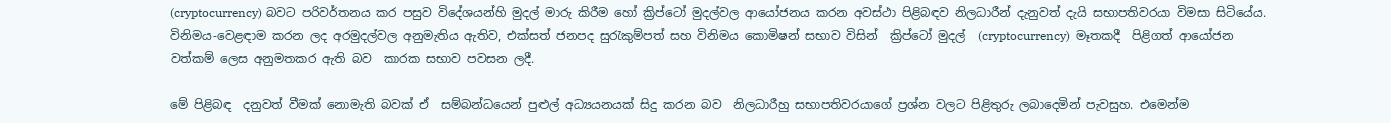(cryptocurrency) බවට පරිවර්තනය කර පසුව විදේශයන්හි මුදල් මාරු කිරීම හෝ ක්‍රිප්ටෝ මුදල්වල ආයෝජනය කරන අවස්ථා පිළිබඳව නිලධාරීන් දැනුවත් දැයි සභාපතිවරයා විමසා සිටියේය. විනිමය-වෙළඳාම කරන ලද අරමුදල්වල අනුමැතිය ඇතිව, එක්සත් ජනපද සුරැකුම්පත් සහ විනිමය කොමිෂන් සභාව විසින්  ක්‍රිප්ටෝ මුදල්  (cryptocurrency)  මෑතකදී  පිළිගත් ආයෝජන වත්කම් ලෙස අනුමතකර ඇති බව  කාරක සභාව පවසන ලදී.

මේ පිළිබඳ  දනුවත් වීමක් නොමැති බවක් ඒ  සම්බන්ධයෙන් පුළුල් අධ්‍යයනයක් සිදු කරන බව  නිලධාරීහු සභාපතිවරයාගේ ප්‍රශ්න වලට පිළිතුරු ලබාදෙමින් පැවසුහ. එමෙන්ම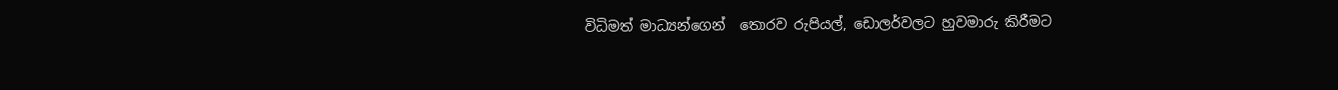විධිමත් මාධ්‍යන්ගෙන්  තොරව රුපියල්, ඩොලර්වලට හුවමාරු කිරීමට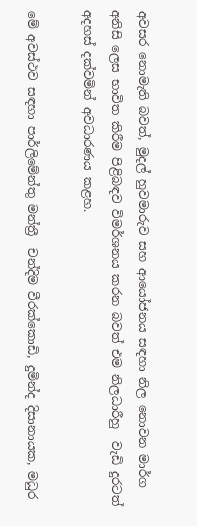අවසර නොමැති බවත්, මුදල් හුවමාරුව සහ ආයෝජනය සඳහා නිල නොවන මාර්ග අනිසි ලෙස භාවිත කිරීම පිළිබඳව විමර්ශනය කරන බවත් එම නිලධාරීහු  වැඩි දුරටත් අදහස් දක්වමින් අවධාරණය කළහ.

මේ අවස්ථව සඳහා පාර්ලිමේන්තු මන්ත්‍රී  චන්දිම වීරක්කොඩි, දුමින්ද දිසානායක, මධුර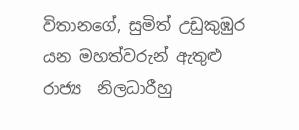විතානගේ, සුමිත් උඩුකුඹුර යන මහත්වරුන් ඇතුළු රාජ්‍ය  නිලධාරීහු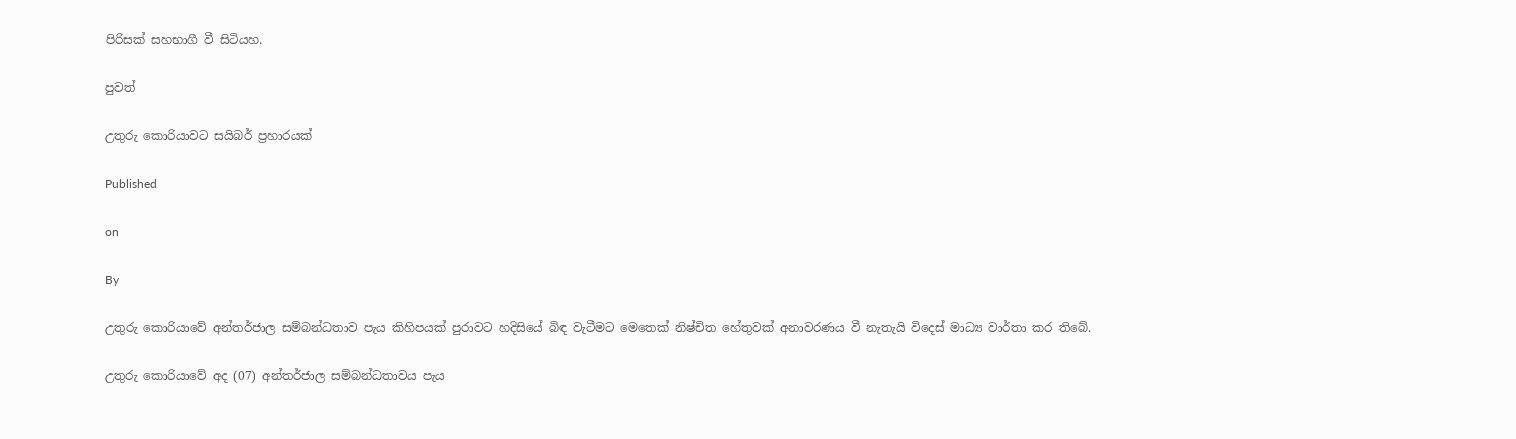පිරිසක් සහභාගී වී සිටියහ.

පුවත්

උතුරු කොරියාවට සයිබර් ප්‍රහාරයක්

Published

on

By

උතුරු කොරියාවේ අන්තර්ජාල සම්බන්ධතාව පැය කිහිපයක් පුරාවට හදිසියේ බිඳ වැටීමට මෙතෙක් නිෂ්චිත හේතුවක් අනාවරණය වී නැතැයි විදෙස් මාධ්‍ය වාර්තා කර තිබේ.

උතුරු කොරියාවේ අද (07) අන්තර්ජාල සම්බන්ධතාවය පැය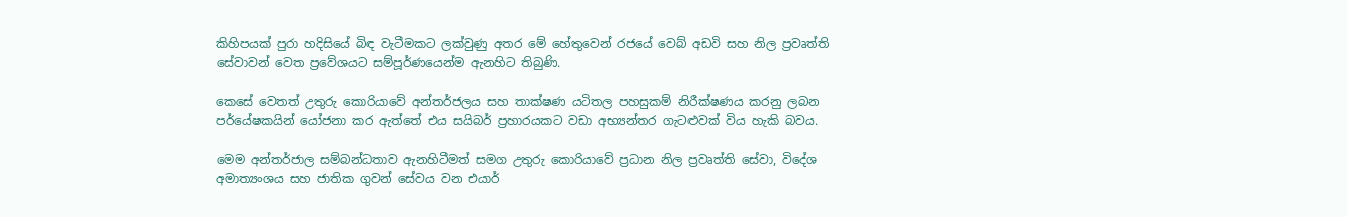කිහිපයක් පුරා හදිසියේ බිඳ වැටීමකට ලක්වුණු අතර මේ හේතුවෙන් රජයේ වෙබ් අඩවි සහ නිල ප්‍රවෘත්ති සේවාවන් වෙත ප්‍රවේශයට සම්පූර්ණයෙන්ම ඇනහිට තිබුණි.

කෙසේ වෙතත් උතුරු කොරියාවේ අන්තර්ජලය සහ තාක්ෂණ යටිතල පහසුකම් නිරීක්ෂණය කරනු ලබන පර්යේෂකයින් යෝජනා කර ඇත්තේ එය සයිබර් ප්‍රහාරයකට වඩා අභ්‍යන්තර ගැටළුවක් විය හැකි බවය.

මෙම අන්තර්ජාල සම්බන්ධතාව ඇනහිටීමත් සමග උතුරු කොරියාවේ ප්‍රධාන නිල ප්‍රවෘත්ති සේවා, විදේශ අමාත්‍යංශය සහ ජාතික ගුවන් සේවය වන එයාර්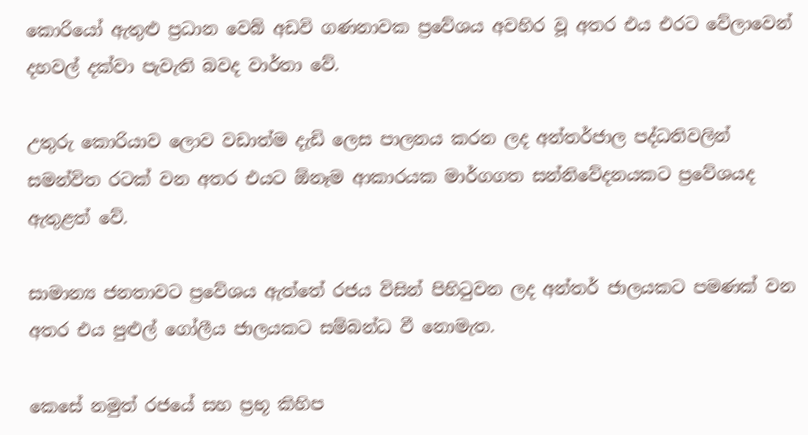කොරියෝ ඇතුළු ප්‍රධාන වෙබ් අඩවි ගණනාවක ප්‍රවේශය අවහිර වූ අතර එය එරට වේලාවෙන් දහවල් දක්වා පැවැති බවද වාර්තා වේ.

උතුරු කොරියාව ලොව වඩාත්ම දැඩි ලෙස පාලනය කරන ලද අන්තර්ජාල පද්ධතිවලින් සමන්විත රටක් වන අතර එයට ඕනෑම ආකාරයක මාර්ගගත සන්නිවේදනයකට ප්‍රවේශයද ඇතුළත් වේ.

සාමාන්‍ය ජනතාවට ප්‍රවේශය ඇත්තේ රජය විසින් පිහිටුවන ලද අන්තර් ජාලයකට පමණක් වන අතර එය පුළුල් ගෝලීය ජාලයකට සම්බන්ධ වී නොමැත.

කෙසේ නමුත් රජයේ සහ ප්‍රභූ කිහිප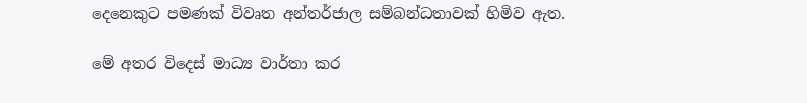දෙනෙකුට පමණක් විවෘත අන්තර්ජාල සම්බන්ධතාවක් හිමිව ඇත.

මේ අතර විදෙස් මාධ්‍ය වාර්තා කර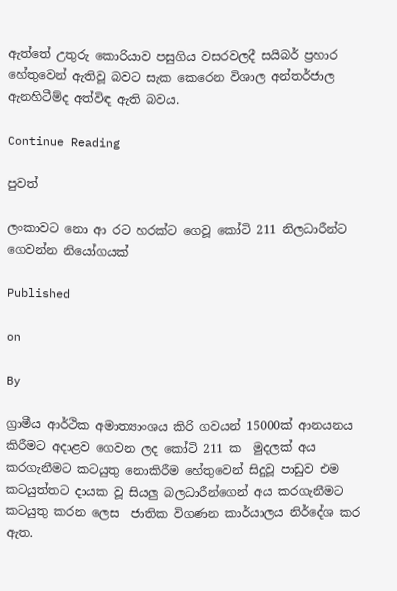ඇත්තේ උතුරු කොරියාව පසුගිය වසරවලදී සයිබර් ප්‍රහාර හේතුවෙන් ඇතිවූ බවට සැක කෙරෙන විශාල අන්තර්ජාල ඇනහිටීම්ද අත්විඳ ඇති බවය.

Continue Reading

පුවත්

ලංකාවට නො ආ රට හරක්ට ගෙවූ කෝටි 211 නිලධාරීන්ට ගෙවන්න නියෝගයක්

Published

on

By

ග්‍රාමීය ආර්ථික අමාත්‍යාංශය කිරි ගවයන් 15000ක් ආනයනය කිරීමට අදාළව ගෙවන ලද කෝටි 211 ක  මුදලක් අය කරගැනීමට කටයුතු නොකිරීම හේතුවෙන් සිදුවූ පාඩුව එම කටයුත්තට දායක වූ සියලු බලධාරීන්ගෙන් අය කරගැනීමට කටයුතු කරන ලෙස  ජාතික විගණන කාර්යාලය නිර්දේශ කර ඇත.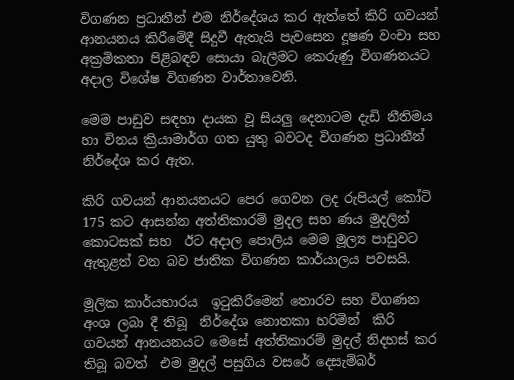විගණන ප්‍රධානීන් එම නිර්දේශය කර ඇත්තේ කිරි ගවයන් ආනයනය කිරීමේදී සිදුවී ඇතැයි පැවසෙන දූෂණ වංචා සහ අක්‍රමිකතා පිළිබඳව සොයා බැලීමට කෙරුණු විගණනයට අදාල විශේෂ විගණන වාර්තාවෙනි.

මෙම පාඩුව සඳහා දායක වූ සියලු දෙනාටම දැඩි නීතිමය හා විනය ක්‍රියාමාර්ග ගත යුතු බවටද විගණන ප්‍රධානීන් නිර්දේශ කර ඇත.

කිරි ගවයන් ආනයනයට පෙර ගෙවන ලද රුපියල් කෝටි 175 කට ආසන්න අත්තිකාරම් මුදල සහ ණය මුදලින් කොටසක් සහ  ඊට අදාල පොලිය මෙම මූල්‍ය පාඩුවට  ඇතුළත් වන බව ජාතික විගණන කාර්යාලය පවසයි.

මූලික කාර්යභාරය  ඉටුකිරීමෙන් තොරව සහ විගණන අංශ ලබා දී තිබූ  නිර්දේශ නොතකා හරිමින්  කිරි ගවයන් ආනයනයට මෙසේ අත්තිකාරම් මුදල් නිදහස් කර තිබූ බවත්  එම මුදල් පසුගිය වසරේ දෙසැම්බර්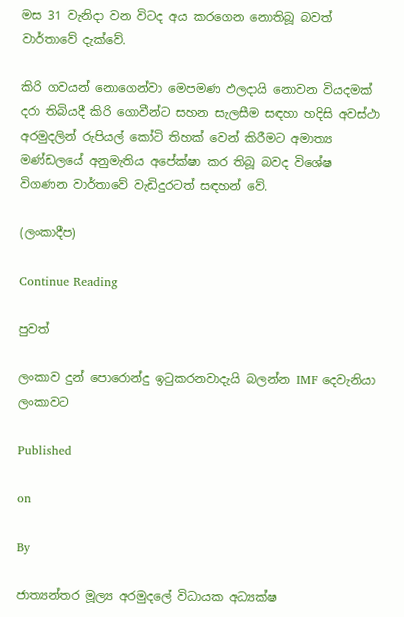මස 31 වැනිදා වන විටද අය කරගෙන නොතිබූ බවත් වාර්තාවේ දැක්වේ.

කිරි ගවයන් නොගෙන්වා මෙපමණ ඵලදායි නොවන වියදමක් දරා තිබියදී කිරි ගොවීන්ට සහන සැලසීම සඳහා හදිසි අවස්ථා අරමුදලින් රුපියල් කෝටි තිහක් වෙන් කිරීමට අමාත්‍ය මණ්ඩලයේ අනුමැතිය අපේක්ෂා කර තිබූ බවද විශේෂ විගණන වාර්තාවේ වැඩිදුරටත් සඳහන් වේ.

(ලංකාදීප)

Continue Reading

පුවත්

ලංකාව දුන් පොරොන්දු ඉටුකරනවාදැයි බලන්න IMF දෙවැනියා ලංකාවට

Published

on

By

ජාත්‍යන්තර මූල්‍ය අරමුදලේ විධායක අධ්‍යක්ෂ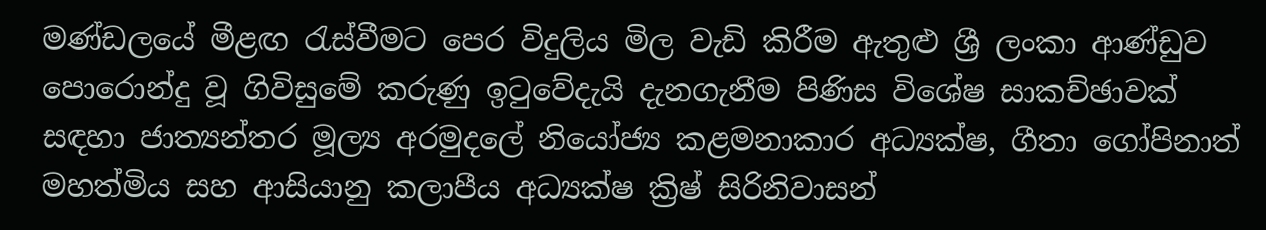මණ්ඩලයේ මීළඟ රැස්වීමට පෙර විදුලිය මිල වැඩි කිරීම ඇතුළු ශ්‍රී ලංකා ආණ්ඩුව පොරොන්දු වූ ගිවිසුමේ කරුණු ඉටුවේදැයි දැනගැනීම පිණිස විශේෂ සාකච්ඡාවක් සඳහා ජාත්‍යන්තර මූල්‍ය අරමුදලේ නියෝජ්‍ය කළමනාකාර අධ්‍යක්ෂ, ගීතා ගෝපිනාත් මහත්මිය සහ ආසියානු කලාපීය අධ්‍යක්ෂ ක්‍රිෂ් සිරිනිවාසන්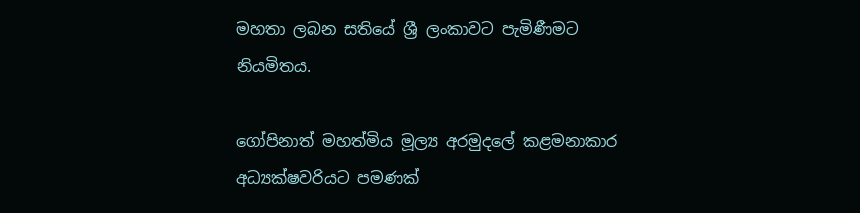මහතා ලබන සතියේ ශ්‍රී ලංකාවට පැමිණීමට නියමිතය.

ගෝපිනාත් මහත්මිය මූල්‍ය අරමුදලේ කළමනාකාර අධ්‍යක්ෂවරියට පමණක්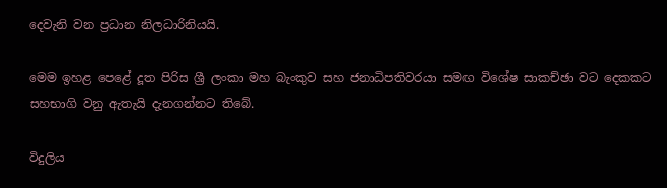දෙවැනි වන ප්‍රධාන නිලධාරිනියයි.

මෙම ඉහළ පෙළේ දූත පිරිස ශ්‍රී ලංකා මහ බැංකුව සහ ජනාධිපතිවරයා සමඟ විශේෂ සාකච්ඡා වට දෙකකට සහභාගි වනු ඇතැයි දැනගන්නට තිබේ.

විදුලිය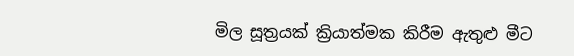මිල සූත්‍රයක් ක්‍රියාත්මක කිරීම ඇතුළු මීට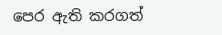පෙර ඇති කරගත්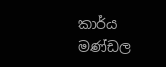කාර්ය මණ්ඩල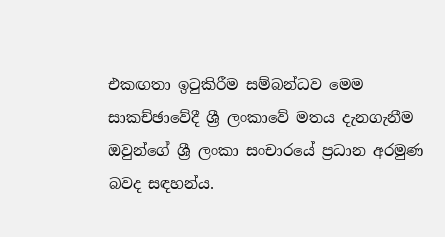එකඟතා ඉටුකිරීම සම්බන්ධව මෙම සාකච්ඡාවේදී ශ්‍රී ලංකාවේ මතය දැනගැනීම ඔවුන්ගේ ශ්‍රී ලංකා සංචාරයේ ප්‍රධාන අරමුණ බවද සඳහන්ය.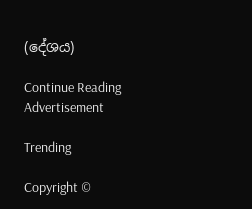(දේශය)

Continue Reading
Advertisement

Trending

Copyright ©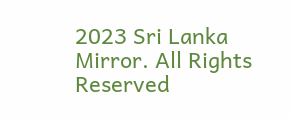2023 Sri Lanka Mirror. All Rights Reserved